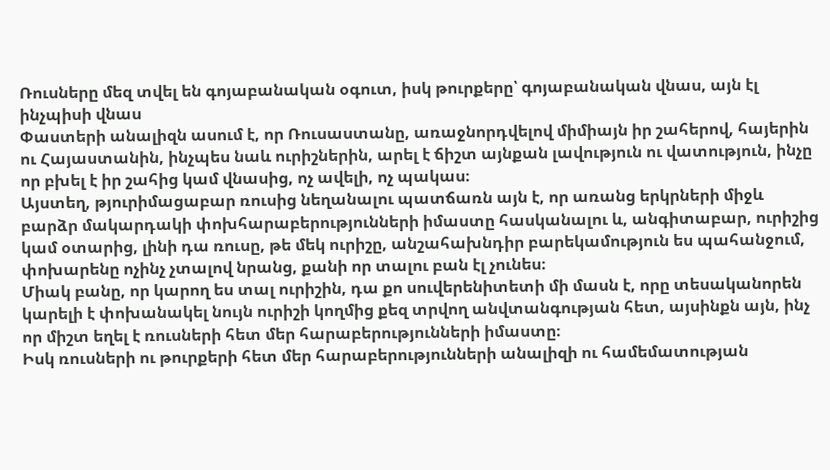Ռուսները մեզ տվել են գոյաբանական օգուտ, իսկ թուրքերը՝ գոյաբանական վնաս, այն էլ ինչպիսի վնաս
Փաստերի անալիզն ասում է, որ Ռուսաստանը, առաջնորդվելով միմիայն իր շահերով, հայերին ու Հայաստանին, ինչպես նաև ուրիշներին, արել է ճիշտ այնքան լավություն ու վատություն, ինչը որ բխել է իր շահից կամ վնասից, ոչ ավելի, ոչ պակաս։
Այստեղ, թյուրիմացաբար ռուսից նեղանալու պատճառն այն է, որ առանց երկրների միջև բարձր մակարդակի փոխհարաբերությունների իմաստը հասկանալու և, անգիտաբար, ուրիշից կամ օտարից, լինի դա ռուսը, թե մեկ ուրիշը, անշահախնդիր բարեկամություն ես պահանջում, փոխարենը ոչինչ չտալով նրանց, քանի որ տալու բան էլ չունես։
Միակ բանը, որ կարող ես տալ ուրիշին, դա քո սուվերենիտետի մի մասն է, որը տեսականորեն կարելի է փոխանակել նույն ուրիշի կողմից քեզ տրվող անվտանգության հետ, այսինքն այն, ինչ որ միշտ եղել է ռուսների հետ մեր հարաբերությունների իմաստը։
Իսկ ռուսների ու թուրքերի հետ մեր հարաբերությունների անալիզի ու համեմատության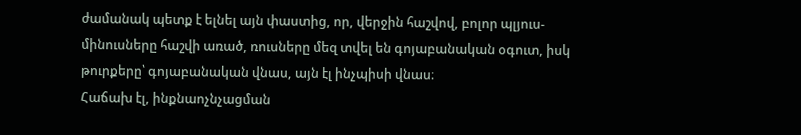ժամանակ պետք է ելնել այն փաստից, որ, վերջին հաշվով, բոլոր պլյուս-մինուսները հաշվի առած, ռուսները մեզ տվել են գոյաբանական օգուտ, իսկ թուրքերը՝ գոյաբանական վնաս, այն էլ ինչպիսի վնաս։
Հաճախ էլ, ինքնաոչնչացման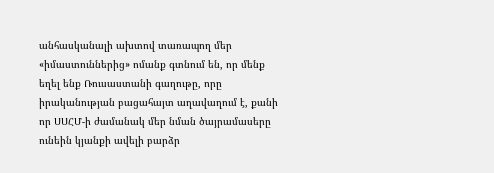անհասկանալի ախտով տառապող մեր «իմաստուններից» ոմանք գտնում են, որ մենք եղել ենք Ռուսաստանի գաղութը, որը իրականության բացահայտ աղավաղում է, քանի որ ՍՍՀՄ-ի ժամանակ մեր նման ծայրամասերը ունեին կյանքի ավելի բարձր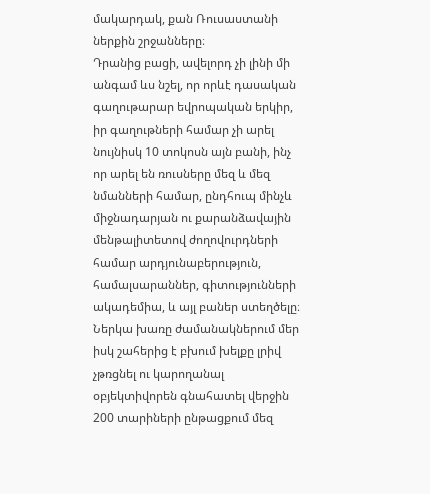մակարդակ, քան Ռուսաստանի ներքին շրջանները։
Դրանից բացի, ավելորդ չի լինի մի անգամ ևս նշել, որ որևէ դասական գաղութարար եվրոպական երկիր, իր գաղութների համար չի արել նույնիսկ 10 տոկոսն այն բանի, ինչ որ արել են ռուսները մեզ և մեզ նմանների համար, ընդհուպ մինչև միջնադարյան ու քարանձավային մենթալիտետով ժողովուրդների համար արդյունաբերություն, համալսարաններ, գիտությունների ակադեմիա, և այլ բաներ ստեղծելը։
Ներկա խառը ժամանակներում մեր իսկ շահերից է բխում խելքը լրիվ չթռցնել ու կարողանալ օբյեկտիվորեն գնահատել վերջին 200 տարիների ընթացքում մեզ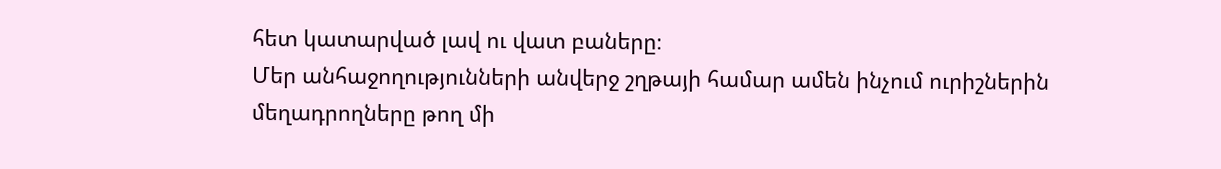հետ կատարված լավ ու վատ բաները։
Մեր անհաջողությունների անվերջ շղթայի համար ամեն ինչում ուրիշներին մեղադրողները թող մի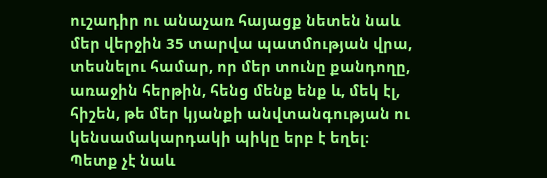ուշադիր ու անաչառ հայացք նետեն նաև մեր վերջին 35 տարվա պատմության վրա, տեսնելու համար, որ մեր տունը քանդողը, առաջին հերթին, հենց մենք ենք և, մեկ էլ, հիշեն, թե մեր կյանքի անվտանգության ու կենսամակարդակի պիկը երբ է եղել։
Պետք չէ նաև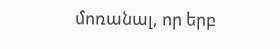մոռանալ, որ երբ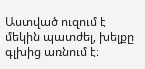Աստված ուզում է մեկին պատժել, խելքը գլխից առնում է։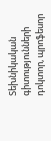Տեխնիկական գիտությունների դոկտոր, պրոֆեսոր